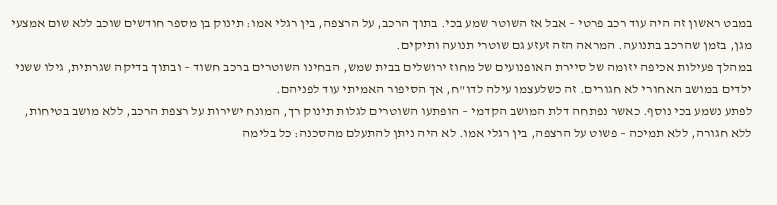במבט ראשון זה היה עוד רכב פרטי – אבל אז השוטר שמע בכי. בתוך הרכב, על הרצפה, בין רגלי אמו: תינוק בן מספר חודשים שוכב ללא שום אמצעי מגן, בזמן שהרכב בתנועה. המראה הזה זעזע גם שוטרי תנועה ותיקים.
במהלך פעילות אכיפה יזומה של סיירת האופנועים של מחוז ירושלים בבית שמש, הבחינו השוטרים ברכב חשוד – ובתוך בדיקה שגרתית, גילו ששני ילדים במושב האחורי לא חגורים. זה כשלעצמו עילה לדו"ח, אך הסיפור האמיתי עוד לפניהם.
לפתע נשמע בכי נוסף. כאשר נפתחה דלת המושב הקדמי – הופתעו השוטרים לגלות תינוק רך, המונח ישירות על רצפת הרכב, ללא מושב בטיחות, ללא חגורה, ללא תמיכה – פשוט על הרצפה, בין רגלי אמו. לא היה ניתן להתעלם מהסכנה: כל בלימה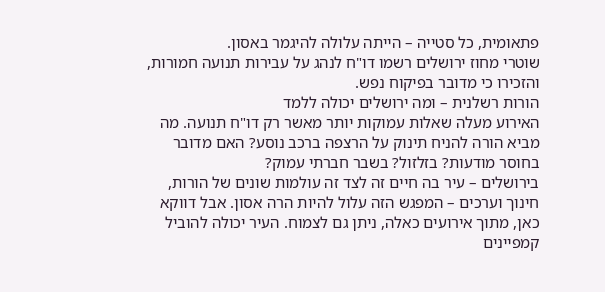פתאומית, כל סטייה – הייתה עלולה להיגמר באסון.
שוטרי מחוז ירושלים רשמו דו"ח לנהג על עבירות תנועה חמורות, והזכירו כי מדובר בפיקוח נפש.
הורות רשלנית – ומה ירושלים יכולה ללמד
האירוע מעלה שאלות עמוקות יותר מאשר רק דו"ח תנועה. מה מביא הורה להניח תינוק על הרצפה ברכב נוסע? האם מדובר בחוסר מודעות? בזלזול? בשבר חברתי עמוק?
בירושלים – עיר בה חיים זה לצד זה עולמות שונים של הורות, חינוך וערכים – המפגש הזה עלול להיות הרה אסון. אבל דווקא כאן, מתוך אירועים כאלה, ניתן גם לצמוח. העיר יכולה להוביל קמפיינים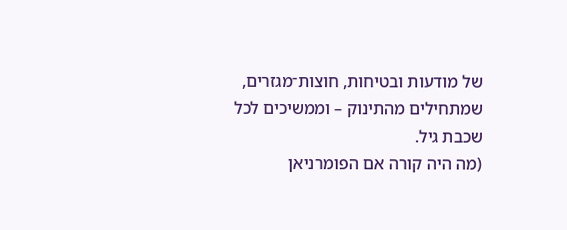של מודעות ובטיחות, חוצות־מגזרים, שמתחילים מהתינוק – וממשיכים לכל שכבת גיל.
(מה היה קורה אם הפומרניאן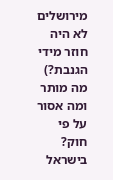מירושלים לא היה חוזר מידי הגנבת?)
מה מותר ומה אסור על פי חוק?
בישראל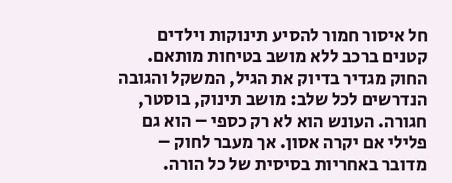חל איסור חמור להסיע תינוקות וילדים קטנים ברכב ללא מושב בטיחות מותאם. החוק מגדיר בדיוק את הגיל, המשקל והגובה הנדרשים לכל שלב: מושב תינוק, בוסטר, חגורה. העונש הוא לא רק כספי – הוא גם פלילי אם יקרה אסון. אך מעבר לחוק – מדובר באחריות בסיסית של כל הורה.